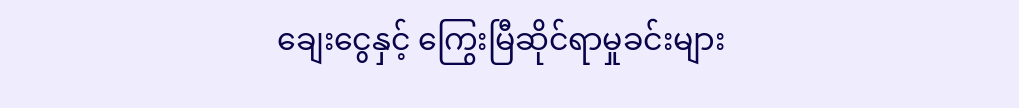ချေးငွေနှင့် ကြွေးမြီဆိုင်ရာမှုခင်းများ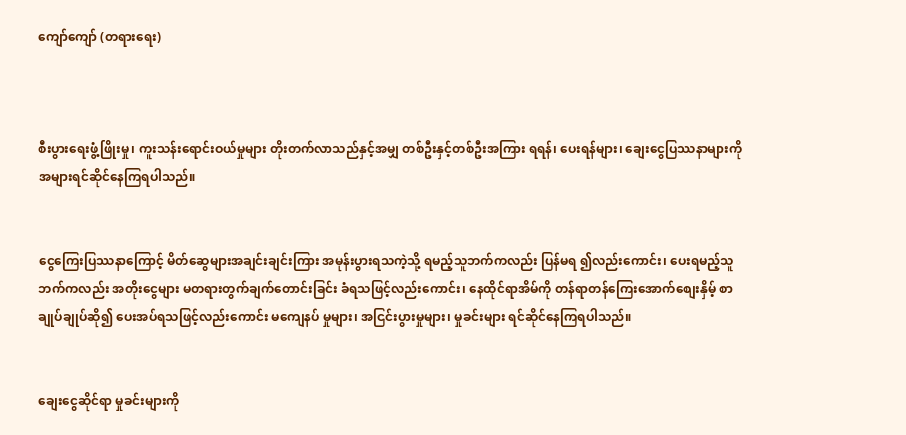ကျော်ကျော် (တရားရေး)



စီးပွားရေးဖွံ့ဖြိုးမှု၊ ကူးသန်းရောင်းဝယ်မှုများ တိုးတက်လာသည်နှင့်အမျှ တစ်ဦးနှင့်တစ်ဦးအကြား ရရန်၊ ပေးရန်များ၊ ချေးငွေပြဿနာများကို အများရင်ဆိုင်နေကြရပါသည်။


ငွေကြေးပြဿနာကြောင့် မိတ်ဆွေများအချင်းချင်းကြား အမုန်းပွားရသကဲ့သို့ ရမည့်သူဘက်ကလည်း ပြန်မရ ၍လည်းကောင်း၊ ပေးရမည့်သူဘက်ကလည်း အတိုးငွေများ မတရားတွက်ချက်တောင်းခြင်း ခံရသဖြင့်လည်းကောင်း၊ နေထိုင်ရာအိမ်ကို တန်ရာတန်ကြေးအောက်စျေးနှိမ့် စာချုပ်ချုပ်ဆို၍ ပေးအပ်ရသဖြင့်လည်းကောင်း မကျေနပ် မှုများ၊ အငြင်းပွားမှုများ၊ မှုခင်းများ ရင်ဆိုင်နေကြရပါသည်။


ချေးငွေဆိုင်ရာ မှုခင်းများကို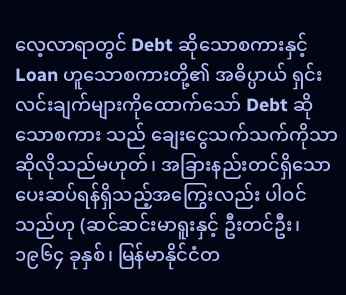လေ့လာရာတွင် Debt ဆိုသောစကားနှင့် Loan ဟူသောစကားတို့၏ အဓိပ္ပာယ် ရှင်းလင်းချက်များကိုထောက်သော် Debt ဆိုသောစကား သည် ချေးငွေသက်သက်ကိုသာ ဆိုလိုသည်မဟုတ်၊ အခြားနည်းတင်ရှိသော ပေးဆပ်ရန်ရှိသည့်အကြွေးလည်း ပါဝင်သည်ဟု (ဆင်ဆင်းမာရူးနှင့် ဦးတင်ဦး၊ ၁၉၆၄ ခုနှစ်၊ မြန်မာနိုင်ငံတ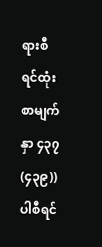ရားစီရင်ထုံးစာမျက်နှာ ၄၃၇ (၄၃၉)) ပါစီရင်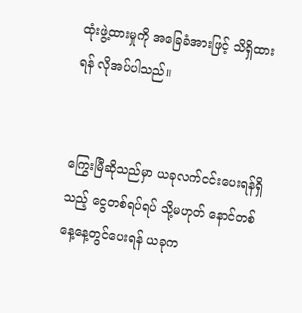ထုံးဖွဲ့ထားမှုကို အခြေခံအားဖြင့် သိရှိထားရန် လိုအပ်ပါသည်။


ကြွေးမြီဆိုသည်မှာ ယခုလက်ငင်းပေးရန်ရှိသည့် ငွေတစ်ရပ်ရပ် သို့မဟုတ် နောင်တစ်နေ့နေ့တွင်ပေးရန် ယခုက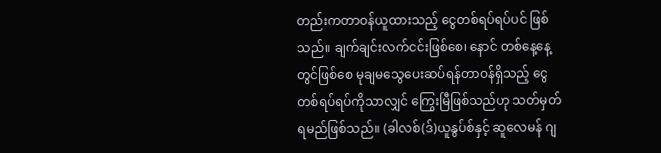တည်းကတာဝန်ယူထားသည့် ငွေတစ်ရပ်ရပ်ပင် ဖြစ်သည်။ ချက်ချင်းလက်ငင်းဖြစ်စေ၊ နောင် တစ်နေ့နေ့ တွင်ဖြစ်စေ မုချမသွေပေးဆပ်ရန်တာဝန်ရှိသည့် ငွေတစ်ရပ်ရပ်ကိုသာလျှင် ကြွေးမြီဖြစ်သည်ဟု သတ်မှတ် ရမည်ဖြစ်သည်။ (ခါလစ်(ဒ်)ယူနွပ်စ်နှင့် ဆူလေမန် ဂျ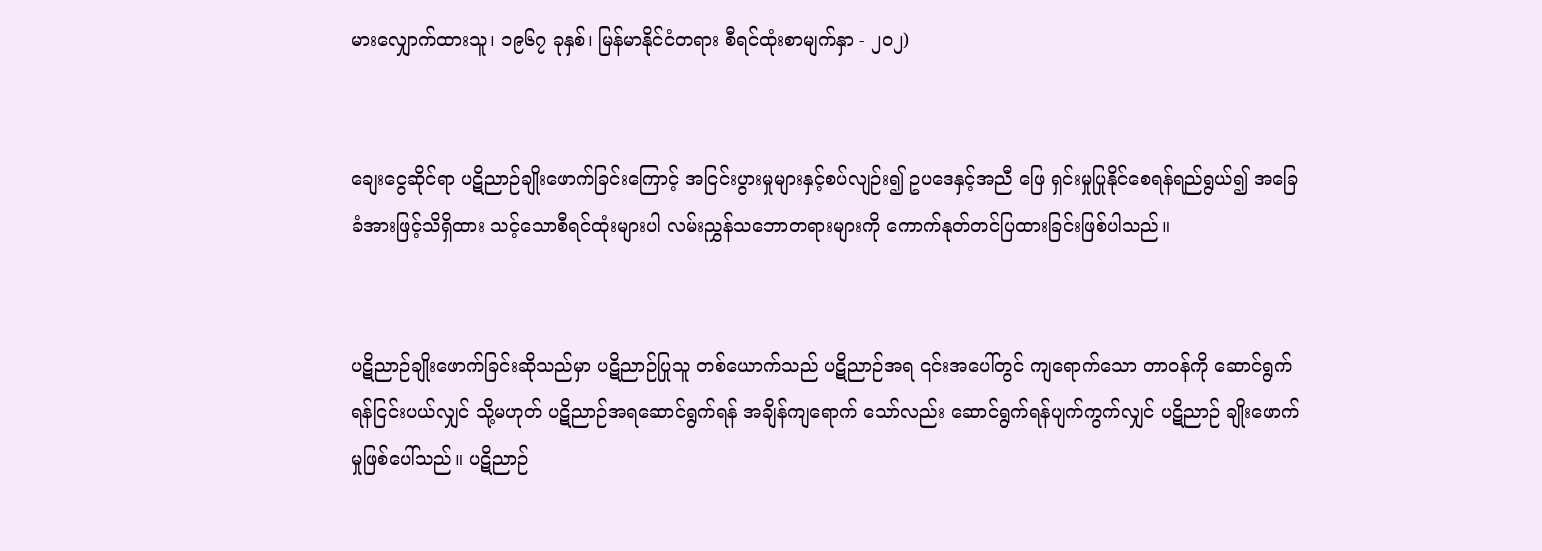မားလျှောက်ထားသူ၊ ၁၉၆၇ ခုနှစ်၊ မြန်မာနိုင်ငံတရား စီရင်ထုံးစာမျက်နှာ - ၂၀၂)


ချေးငွေဆိုင်ရာ ပဋိညာဉ်ချိုးဖောက်ခြင်းကြောင့် အငြင်းပွားမှုများနှင့်စပ်လျဉ်း၍ ဥပဒေနှင့်အညီ ဖြေ ရှင်းမှုပြုနိုင်စေရန်ရည်ရွယ်၍ အခြေခံအားဖြင့်သိရှိထား သင့်သောစီရင်ထုံးများပါ လမ်းညွှန်သဘောတရားများကို ကောက်နုတ်တင်ပြထားခြင်းဖြစ်ပါသည်။


ပဋိညာဉ်ချိုးဖောက်ခြင်းဆိုသည်မှာ ပဋိညာဉ်ပြုသူ တစ်ယောက်သည် ပဋိညာဉ်အရ ၎င်းအပေါ်တွင် ကျရောက်သော တာဝန်ကို ဆောင်ရွက်ရန်ငြင်းပယ်လျှင် သို့မဟုတ် ပဋိညာဉ်အရဆောင်ရွက်ရန် အချိန်ကျရောက် သော်လည်း ဆောင်ရွက်ရန်ပျက်ကွက်လျှင် ပဋိညာဉ် ချိုးဖောက်မှုဖြစ်ပေါ်သည်။ ပဋိညာဉ်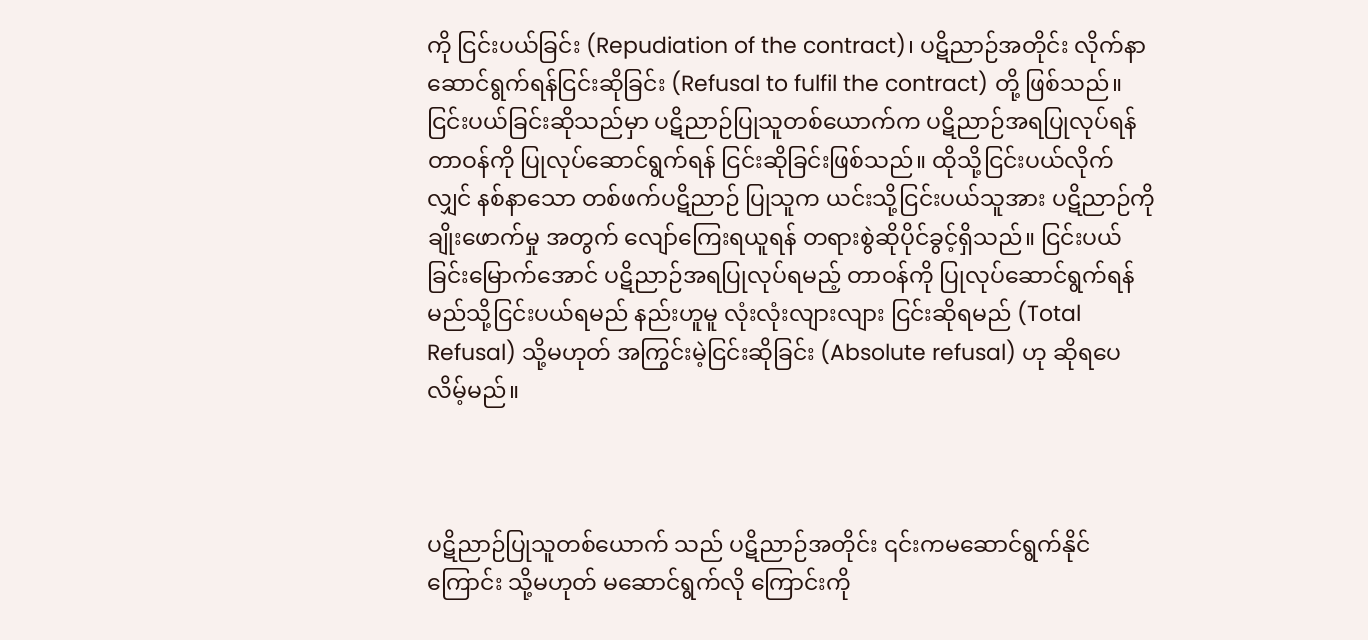ကို ငြင်းပယ်ခြင်း (Repudiation of the contract)၊ ပဋိညာဉ်အတိုင်း လိုက်နာဆောင်ရွက်ရန်ငြင်းဆိုခြင်း (Refusal to fulfil the contract) တို့ ဖြစ်သည်။ ငြင်းပယ်ခြင်းဆိုသည်မှာ ပဋိညာဉ်ပြုသူတစ်ယောက်က ပဋိညာဉ်အရပြုလုပ်ရန် တာဝန်ကို ပြုလုပ်ဆောင်ရွက်ရန် ငြင်းဆိုခြင်းဖြစ်သည်။ ထိုသို့ငြင်းပယ်လိုက်လျှင် နစ်နာသော တစ်ဖက်ပဋိညာဉ် ပြုသူက ယင်းသို့ငြင်းပယ်သူအား ပဋိညာဉ်ကိုချိုးဖောက်မှု အတွက် လျော်ကြေးရယူရန် တရားစွဲဆိုပိုင်ခွင့်ရှိသည်။ ငြင်းပယ်ခြင်းမြောက်အောင် ပဋိညာဉ်အရပြုလုပ်ရမည့် တာဝန်ကို ပြုလုပ်ဆောင်ရွက်ရန် မည်သို့ငြင်းပယ်ရမည် နည်းဟူမူ လုံးလုံးလျားလျား ငြင်းဆိုရမည် (Total Refusal) သို့မဟုတ် အကြွင်းမဲ့ငြင်းဆိုခြင်း (Absolute refusal) ဟု ဆိုရပေလိမ့်မည်။



ပဋိညာဉ်ပြုသူတစ်ယောက် သည် ပဋိညာဉ်အတိုင်း ၎င်းကမဆောင်ရွက်နိုင်ကြောင်း သို့မဟုတ် မဆောင်ရွက်လို ကြောင်းကို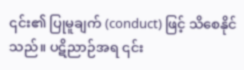၎င်း၏ ပြုမူချက် (conduct) ဖြင့် သိစေနိုင်သည်။ ပဋိညာဉ်အရ ၎င်း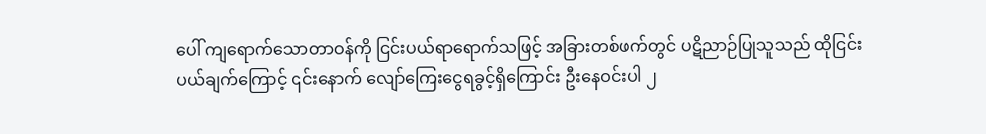ပေါ် ကျရောက်သောတာဝန်ကို ငြင်းပယ်ရာရောက်သဖြင့် အခြားတစ်ဖက်တွင် ပဋိညာဉ်ပြုသူသည် ထိုငြင်းပယ်ချက်ကြောင့် ၎င်းနောက် လျော်ကြေးငွေရခွင့်ရှိကြောင်း ဦးနေဝင်းပါ ၂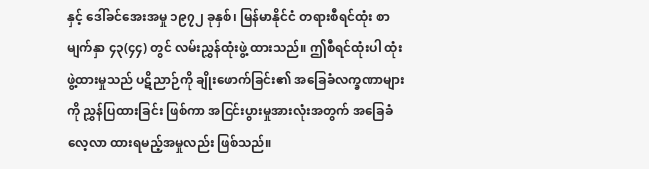နှင့် ဒေါ်ခင်အေးအမှု ၁၉၇၂ ခုနှစ်၊ မြန်မာနိုင်ငံ တရားစီရင်ထုံး စာမျက်နှာ ၄၃(၄၄) တွင် လမ်းညွှန်ထုံးဖွဲ့ ထားသည်။ ဤစီရင်ထုံးပါ ထုံးဖွဲ့ထားမှုသည် ပဋိညာဉ်ကို ချိုးဖောက်ခြင်း၏ အခြေခံလက္ခဏာများကို ညွှန်ပြထားခြင်း ဖြစ်ကာ အငြင်းပွားမှုအားလုံးအတွက် အခြေခံလေ့လာ ထားရမည့်အမှုလည်း ဖြစ်သည်။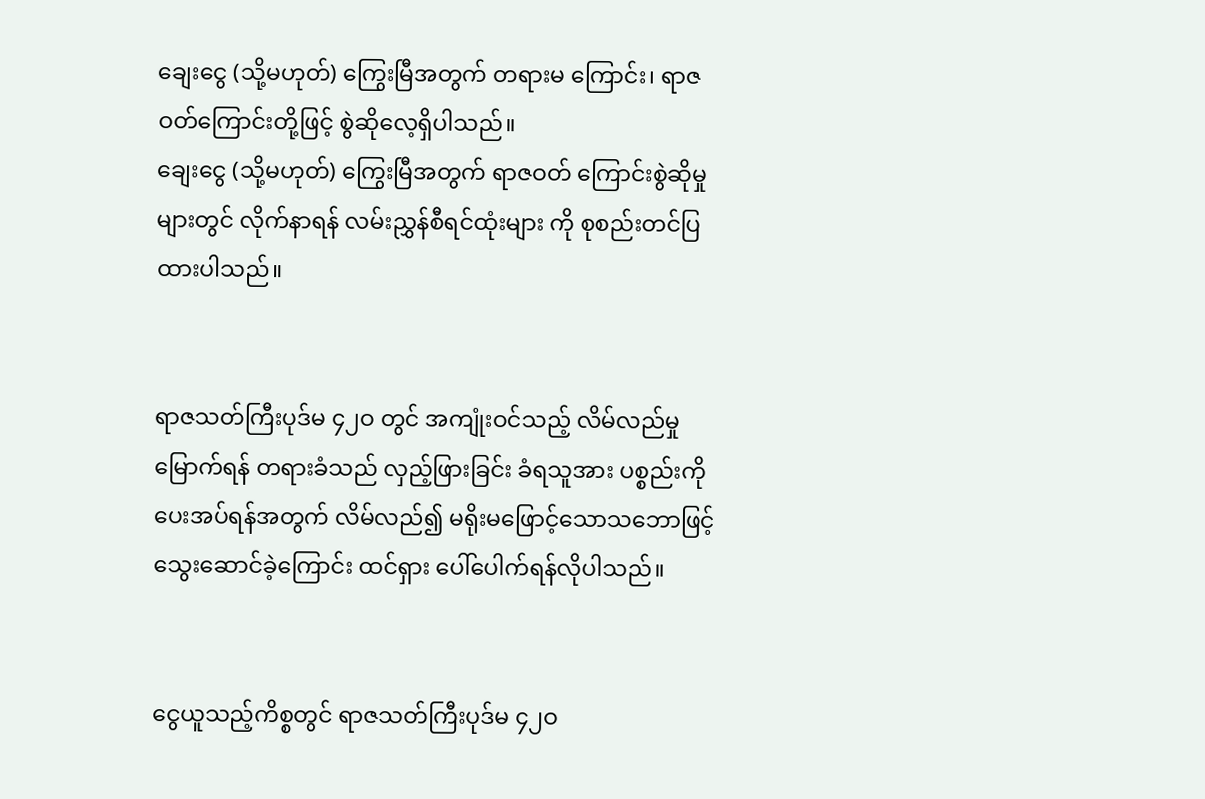ချေးငွေ (သို့မဟုတ်) ကြွေးမြီအတွက် တရားမ ကြောင်း၊ ရာဇဝတ်ကြောင်းတို့ဖြင့် စွဲဆိုလေ့ရှိပါသည်။
ချေးငွေ (သို့မဟုတ်) ကြွေးမြီအတွက် ရာဇဝတ် ကြောင်းစွဲဆိုမှုများတွင် လိုက်နာရန် လမ်းညွှန်စီရင်ထုံးများ ကို စုစည်းတင်ပြထားပါသည်။


ရာဇသတ်ကြီးပုဒ်မ ၄၂ဝ တွင် အကျုံးဝင်သည့် လိမ်လည်မှုမြောက်ရန် တရားခံသည် လှည့်ဖြားခြင်း ခံရသူအား ပစ္စည်းကိုပေးအပ်ရန်အတွက် လိမ်လည်၍ မရိုးမဖြောင့်သောသဘောဖြင့် သွေးဆောင်ခဲ့ကြောင်း ထင်ရှား ပေါ်ပေါက်ရန်လိုပါသည်။


ငွေယူသည့်ကိစ္စတွင် ရာဇသတ်ကြီးပုဒ်မ ၄၂ဝ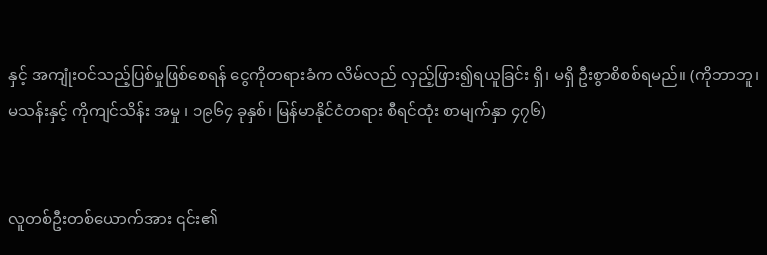နှင့် အကျုံးဝင်သည့်ပြစ်မှုဖြစ်စေရန် ငွေကိုတရားခံက လိမ်လည် လှည့်ဖြား၍ရယူခြင်း ရှိ၊ မရှိ ဦးစွာစိစစ်ရမည်။ (ကိုဘာဘူ၊ မသန်းနှင့် ကိုကျင်သိန်း အမှု ၊ ၁၉၆၄ ခုနှစ်၊ မြန်မာနိုင်ငံတရား စီရင်ထုံး စာမျက်နှာ ၄၇၆)


လူတစ်ဦးတစ်ယောက်အား ၎င်း၏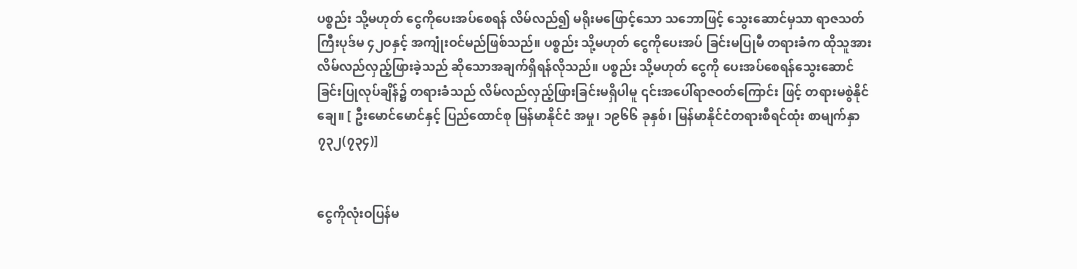ပစ္စည်း သို့မဟုတ် ငွေကိုပေးအပ်စေရန် လိမ်လည်၍ မရိုးမဖြောင့်သော သဘောဖြင့် သွေးဆောင်မှသာ ရာဇသတ်ကြီးပုဒ်မ ၄၂ဝနှင့် အကျုံးဝင်မည်ဖြစ်သည်။ ပစ္စည်း သို့မဟုတ် ငွေကိုပေးအပ် ခြင်းမပြုမီ တရားခံက ထိုသူအား လိမ်လည်လှည့်ဖြားခဲ့သည် ဆိုသောအချက်ရှိရန်လိုသည်။ ပစ္စည်း သို့မဟုတ် ငွေကို ပေးအပ်စေရန်သွေးဆောင်ခြင်းပြုလုပ်ချိန်၌ တရားခံသည် လိမ်လည်လှည့်ဖြားခြင်းမရှိပါမူ ၎င်းအပေါ်ရာဇဝတ်ကြောင်း ဖြင့် တရားမစွဲနိုင်ချေ။ [ ဦးမောင်မောင်နှင့် ပြည်ထောင်စု မြန်မာနိုင်ငံ အမှု၊ ၁၉၆၆ ခုနှစ်၊ မြန်မာနိုင်ငံတရားစီရင်ထုံး စာမျက်နှာ ၇၃၂(၇၃၄)]


ငွေကိုလုံးဝပြန်မ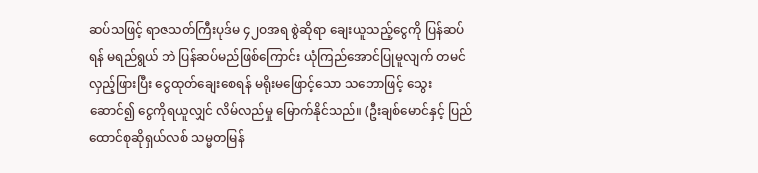ဆပ်သဖြင့် ရာဇသတ်ကြီးပုဒ်မ ၄၂ဝအရ စွဲဆိုရာ ချေးယူသည့်ငွေကို ပြန်ဆပ်ရန် မရည်ရွယ် ဘဲ ပြန်ဆပ်မည်ဖြစ်ကြောင်း ယုံကြည်အောင်ပြုမူလျက် တမင်လှည့်ဖြားပြီး ငွေထုတ်ချေးစေရန် မရိုးမဖြောင့်သော သဘောဖြင့် သွေးဆောင်၍ ငွေကိုရယူလျှင် လိမ်လည်မှု မြောက်နိုင်သည်။ (ဦးချစ်မောင်နှင့် ပြည်ထောင်စုဆိုရှယ်လစ် သမ္မတမြန်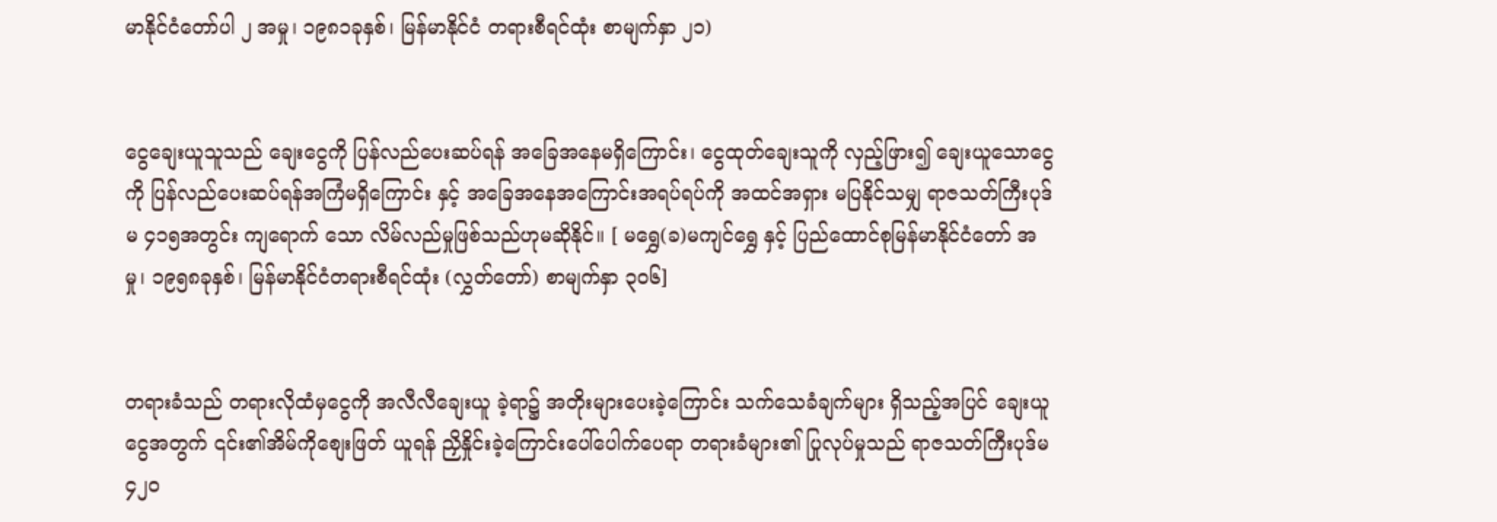မာနိုင်ငံတော်ပါ ၂ အမှု၊ ၁၉၈၁ခုနှစ်၊ မြန်မာနိုင်ငံ တရားစီရင်ထုံး စာမျက်နှာ ၂၁)


ငွေချေးယူသူသည် ချေးငွေကို ပြန်လည်ပေးဆပ်ရန် အခြေအနေမရှိကြောင်း၊ ငွေထုတ်ချေးသူကို လှည့်ဖြား၍ ချေးယူသောငွေကို ပြန်လည်ပေးဆပ်ရန်အကြံမရှိကြောင်း နှင့် အခြေအနေအကြောင်းအရပ်ရပ်ကို အထင်အရှား မပြနိုင်သမျှ ရာဇသတ်ကြီးပုဒ်မ ၄၁၅အတွင်း ကျရောက် သော လိမ်လည်မှုဖြစ်သည်ဟုမဆိုနိုင်။ [ မရွှေ(ခ)မကျင်ရွှေ နှင့် ပြည်ထောင်စုမြန်မာနိုင်ငံတော် အမှု၊ ၁၉၅၈ခုနှစ်၊ မြန်မာနိုင်ငံတရားစီရင်ထုံး (လွှတ်တော်) စာမျက်နှာ ၃၀၆]


တရားခံသည် တရားလိုထံမှငွေကို အလီလီချေးယူ ခဲ့ရာ၌ အတိုးများပေးခဲ့ကြောင်း သက်သေခံချက်များ ရှိသည့်အပြင် ချေးယူငွေအတွက် ၎င်း၏အိမ်ကိုစျေးဖြတ် ယူရန် ညှိနှိုင်းခဲ့ကြောင်းပေါ်ပေါက်ပေရာ တရားခံများ၏ ပြုလုပ်မှုသည် ရာဇသတ်ကြီးပုဒ်မ ၄၂ဝ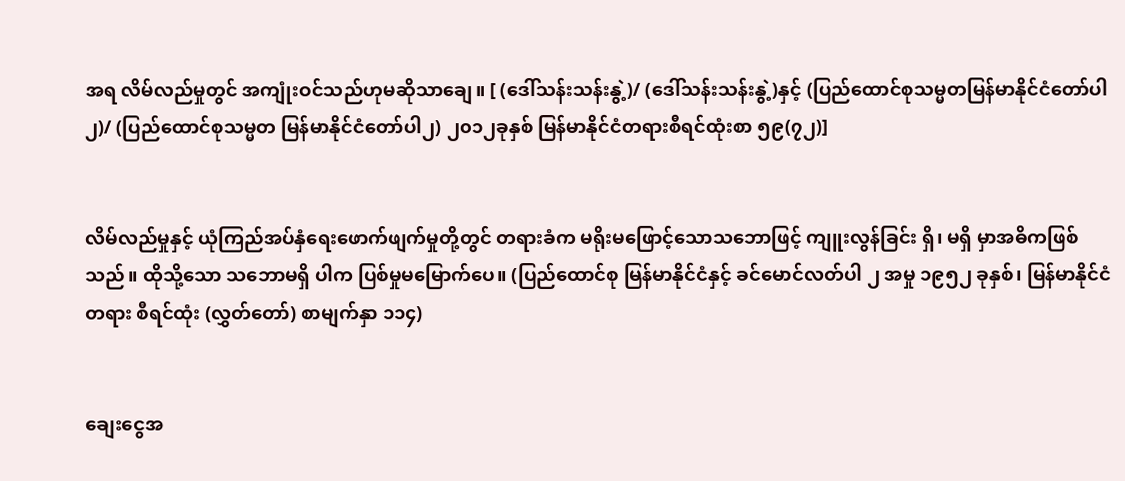အရ လိမ်လည်မှုတွင် အကျုံးဝင်သည်ဟုမဆိုသာချေ။ [ (ဒေါ်သန်းသန်းနွဲ့)/ (ဒေါ်သန်းသန်းနွဲ့)နှင့် (ပြည်ထောင်စုသမ္မတမြန်မာနိုင်ငံတော်ပါ ၂)/ (ပြည်ထောင်စုသမ္မတ မြန်မာနိုင်ငံတော်ပါ၂) ၂၀၁၂ခုနှစ် မြန်မာနိုင်ငံတရားစီရင်ထုံးစာ ၅၉(၇၂)]


လိမ်လည်မှုနှင့် ယုံကြည်အပ်နှံရေးဖောက်ဖျက်မှုတို့တွင် တရားခံက မရိုးမဖြောင့်သောသဘောဖြင့် ကျူးလွန်ခြင်း ရှိ၊ မရှိ မှာအဓိကဖြစ်သည်။ ထိုသို့သော သဘောမရှိ ပါက ပြစ်မှုမမြောက်ပေ။ (ပြည်ထောင်စု မြန်မာနိုင်ငံနှင့် ခင်မောင်လတ်ပါ ၂ အမှု ၁၉၅၂ ခုနှစ်၊ မြန်မာနိုင်ငံတရား စီရင်ထုံး (လွှတ်တော်) စာမျက်နှာ ၁၁၄)


ချေးငွေအ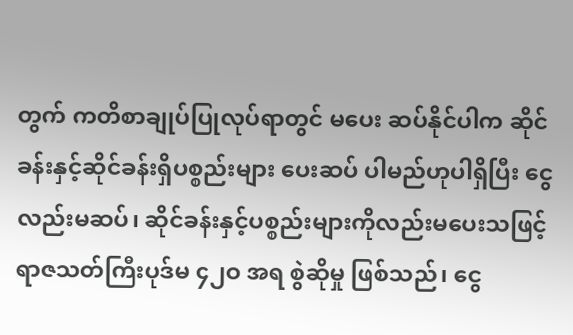တွက် ကတိစာချုပ်ပြုလုပ်ရာတွင် မပေး ဆပ်နိုင်ပါက ဆိုင်ခန်းနှင့်ဆိုင်ခန်းရှိပစ္စည်းများ ပေးဆပ် ပါမည်ဟုပါရှိပြီး ငွေလည်းမဆပ်၊ ဆိုင်ခန်းနှင့်ပစ္စည်းများကိုလည်းမပေးသဖြင့် ရာဇသတ်ကြီးပုဒ်မ ၄၂ဝ အရ စွဲဆိုမှု ဖြစ်သည်၊ ငွေ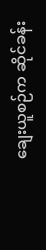ချေးယူစဉ်က ဆိုင်ခန်း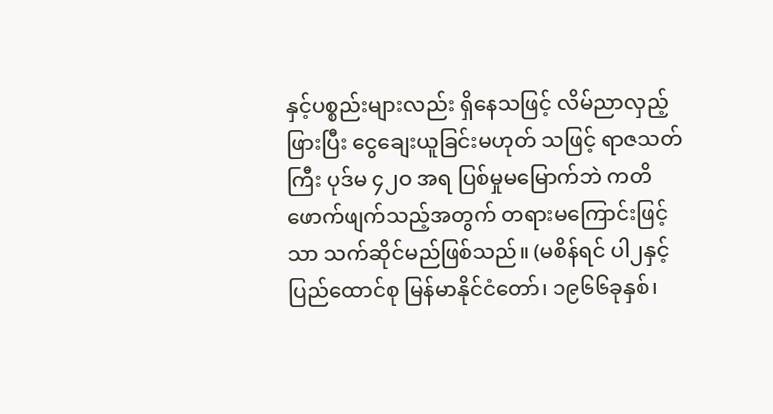နှင့်ပစ္စည်းများလည်း ရှိနေသဖြင့် လိမ်ညာလှည့်ဖြားပြီး ငွေချေးယူခြင်းမဟုတ် သဖြင့် ရာဇသတ်ကြီး ပုဒ်မ ၄၂ဝ အရ ပြစ်မှုမမြောက်ဘဲ ကတိဖောက်ဖျက်သည့်အတွက် တရားမကြောင်းဖြင့်သာ သက်ဆိုင်မည်ဖြစ်သည်။ (မစိန်ရင် ပါ၂နှင့် ပြည်ထောင်စု မြန်မာနိုင်ငံတော်၊ ၁၉၆၆ခုနှစ်၊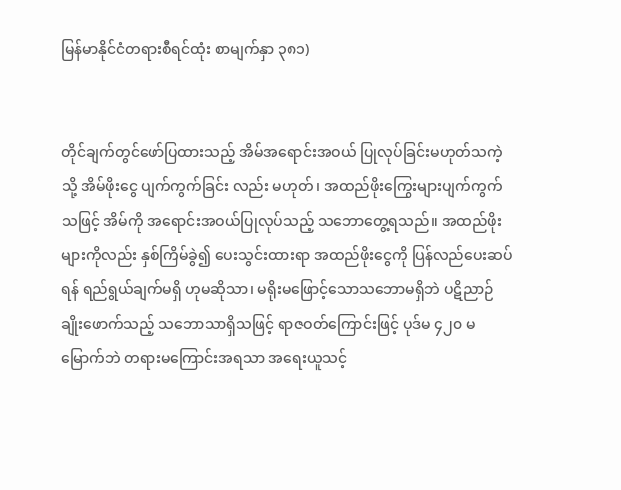မြန်မာနိုင်ငံတရားစီရင်ထုံး စာမျက်နှာ ၃၈၁)


တိုင်ချက်တွင်ဖော်ပြထားသည့် အိမ်အရောင်းအဝယ် ပြုလုပ်ခြင်းမဟုတ်သကဲ့သို့ အိမ်ဖိုးငွေ ပျက်ကွက်ခြင်း လည်း မဟုတ်၊ အထည်ဖိုးကြွေးများပျက်ကွက်သဖြင့် အိမ်ကို အရောင်းအဝယ်ပြုလုပ်သည့် သဘောတွေ့ရသည်။ အထည်ဖိုးများကိုလည်း နှစ်ကြိမ်ခွဲ၍ ပေးသွင်းထားရာ အထည်ဖိုးငွေကို ပြန်လည်ပေးဆပ်ရန် ရည်ရွယ်ချက်မရှိ ဟုမဆိုသာ၊ မရိုးမဖြောင့်သောသဘောမရှိဘဲ ပဋိညာဉ် ချိုးဖောက်သည့် သဘောသာရှိသဖြင့် ရာဇဝတ်ကြောင်းဖြင့် ပုဒ်မ ၄၂၀ မမြောက်ဘဲ တရားမကြောင်းအရသာ အရေးယူသင့်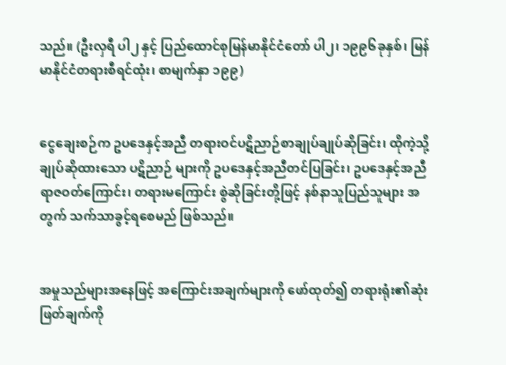သည်။ (ဦးလှရီ ပါ၂ နှင့် ပြည်ထောင်စုမြန်မာနိုင်ငံတော် ပါ၂၊ ၁၉၉၆ခုနှစ်၊ မြန်မာနိုင်ငံတရားစီရင်ထုံး၊ စာမျက်နှာ ၁၉၉)


ငွေချေးစဉ်က ဥပဒေနှင့်အညီ တရားဝင်ပဋိညာဉ်စာချုပ်ချုပ်ဆိုခြင်း၊ ထိုကဲ့သို့ချုပ်ဆိုထားသော ပဋိညာဉ် များကို ဥပဒေနှင့်အညီတင်ပြခြင်း၊ ဥပဒေနှင့်အညီ ရာဇဝတ်ကြောင်း၊ တရားမကြောင်း စွဲဆိုခြင်းတို့ဖြင့် နစ်နာသူပြည်သူများ အတွက် သက်သာခွင့်ရစေမည် ဖြစ်သည်။


အမှုသည်များအနေဖြင့် အကြောင်းအချက်များကို ဖော်ထုတ်၍ တရားရုံး၏ဆုံးဖြတ်ချက်ကို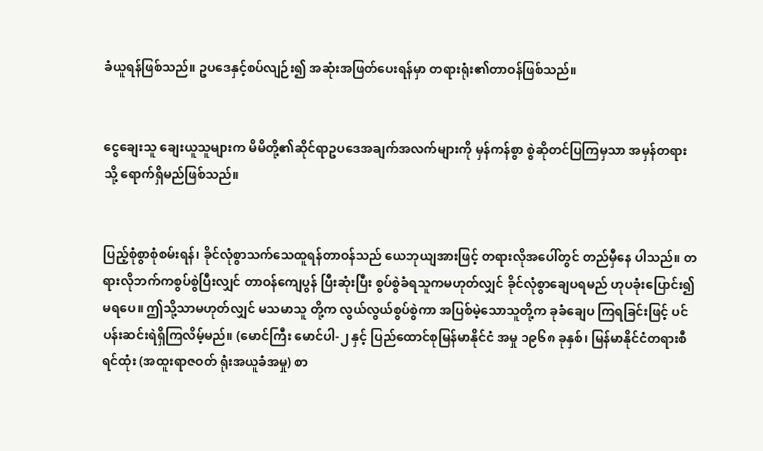ခံယူရန်ဖြစ်သည်။ ဥပဒေနှင့်စပ်လျဉ်း၍ အဆုံးအဖြတ်ပေးရန်မှာ တရားရုံး၏တာဝန်ဖြစ်သည်။


ငွေချေးသူ ချေးယူသူများက မိမိတို့၏ဆိုင်ရာဥပဒေအချက်အလက်များကို မှန်ကန်စွာ စွဲဆိုတင်ပြကြမှသာ အမှန်တရားသို့ ရောက်ရှိမည်ဖြစ်သည်။


ပြည့်စုံစွာစုံစမ်းရန်၊ ခိုင်လုံစွာသက်သေထူရန်တာဝန်သည် ယေဘုယျအားဖြင့် တရားလိုအပေါ်တွင် တည်မှီနေ ပါသည်။ တရားလိုဘက်ကစွပ်စွဲပြီးလျှင် တာဝန်ကျေပွန် ပြီးဆုံးပြီး စွပ်စွဲခံရသူကမဟုတ်လျှင် ခိုင်လုံစွာချေပရမည် ဟုပခုံးပြောင်း၍မရပေ။ ဤသို့သာမဟုတ်လျှင် မသမာသူ တို့က လွယ်လွယ်စွပ်စွဲကာ အပြစ်မဲ့သောသူတို့က ခုခံချေပ ကြရခြင်းဖြင့် ပင်ပန်းဆင်းရဲရှိကြလိမ့်မည်။ (မောင်ကြီး မောင်ပါ-၂ နှင့် ပြည်ထောင်စုမြန်မာနိုင်ငံ အမှု ၁၉၆၈ ခုနှစ်၊ မြန်မာနိုင်ငံတရားစီရင်ထုံး (အထူးရာဇဝတ် ရုံးအယူခံအမှု) စာ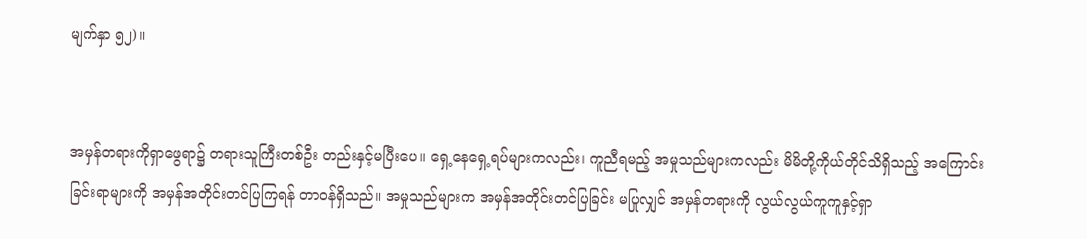မျက်နှာ ၅၂)။


အမှန်တရားကိုရှာဖွေရာ၌ တရားသူကြီးတစ်ဦး တည်းနှင့်မပြီးပေ။ ရှေ့နေရှေ့ရပ်များကလည်း၊ ကူညီရမည့် အမှုသည်များကလည်း မိမိတို့ကိုယ်တိုင်သိရှိသည့် အကြောင်းခြင်းရာများကို အမှန်အတိုင်းတင်ပြကြရန် တာဝန်ရှိသည်။ အမှုသည်များက အမှန်အတိုင်းတင်ပြခြင်း မပြုလျှင် အမှန်တရားကို လွယ်လွယ်ကူကူနှင့်ရှာ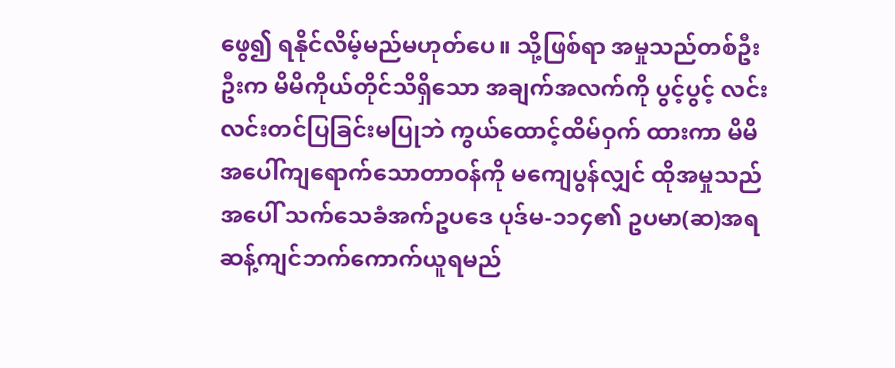ဖွေ၍ ရနိုင်လိမ့်မည်မဟုတ်ပေ။ သို့ဖြစ်ရာ အမှုသည်တစ်ဦးဦးက မိမိကိုယ်တိုင်သိရှိသော အချက်အလက်ကို ပွင့်ပွင့် လင်းလင်းတင်ပြခြင်းမပြုဘဲ ကွယ်ထောင့်ထိမ်ဝှက် ထားကာ မိမိအပေါ်ကျရောက်သောတာဝန်ကို မကျေပွန်လျှင် ထိုအမှုသည်အပေါ် သက်သေခံအက်ဥပဒေ ပုဒ်မ-၁၁၄၏ ဥပမာ(ဆ)အရ ဆန့်ကျင်ဘက်ကောက်ယူရမည်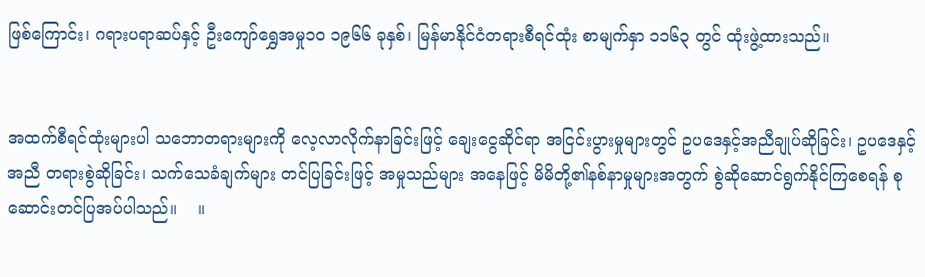ဖြစ်ကြောင်း၊ ဂရားပရာဆပ်နှင့် ဦးကျော်ရွှေအမှု၁၀ ၁၉၆၆ ခုနှစ်၊ မြန်မာနိုင်ငံတရားစီရင်ထုံး စာမျက်နှာ ၁၁၆၃ တွင် ထုံးဖွဲ့ထားသည်။


အထက်စီရင်ထုံးများပါ သဘောတရားများကို လေ့လာလိုက်နာခြင်းဖြင့် ချေးငွေဆိုင်ရာ အငြင်းပွားမှုများတွင် ဥပဒေနှင့်အညီချုပ်ဆိုခြင်း၊ ဥပဒေနှင့်အညီ တရားစွဲဆိုခြင်း၊ သက်သေခံချက်များ တင်ပြခြင်းဖြင့် အမှုသည်များ အနေဖြင့် မိမိတို့၏နစ်နာမှုများအတွက် စွဲဆိုဆောင်ရွက်နိုင်ကြစေရန် စုဆောင်းတင်ပြအပ်ပါသည်။    ။